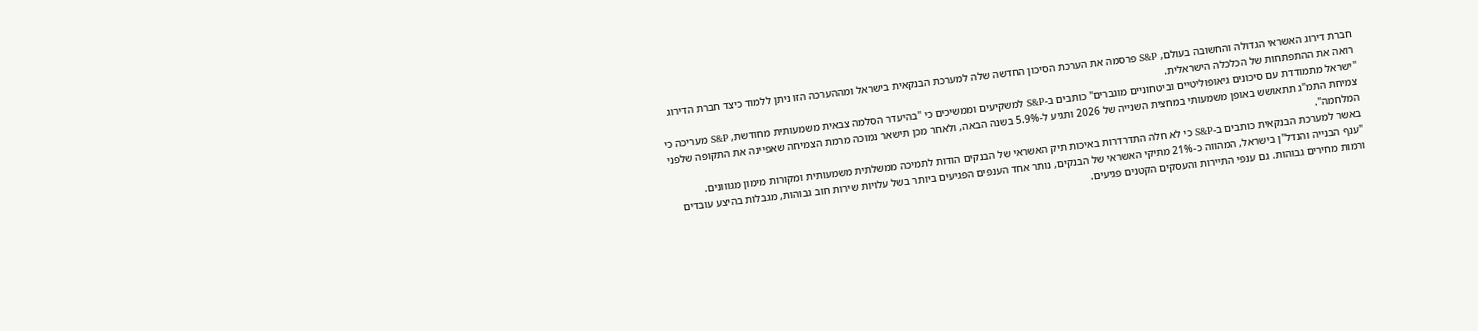חברת דירוג האשראי הגדולה והחשובה בעולם, S&P פרסמה את הערכת הסיכון החדשה שלה למערכת הבנקאית בישראל ומההערכה הזו ניתן ללמוד כיצד חברת הדירוג רואה את ההתפתחות של הכלכלה הישראלית.
"ישראל מתמודדת עם סיכונים גיאופוליטיים וביטחוניים מוגברים" כותבים ב-S&P למשקיעים וממשיכים כי "בהיעדר הסלמה צבאית משמעותית מחודשת, S&P מעריכה כי צמיחת התמ"ג תתאושש באופן משמעותי במחצית השנייה של 2026 ותגיע ל-5.9% בשנה הבאה, ולאחר מכן תישאר נמוכה מרמת הצמיחה שאפיינה את התקופה שלפני המלחמה".
באשר למערכת הבנקאית כותבים ב-S&P כי לא חלה התדרדרות באיכות תיק האשראי של הבנקים הודות לתמיכה ממשלתית משמעותית ומקורות מימון מגווונים.
"ענף הבנייה והנדל"ן בישראל, המהווה כ-21% מתיקי האשראי של הבנקים, נותר אחד הענפים הפגיעים ביותר בשל עלויות שירות חוב גבוהות, מגבלות בהיצע עובדים ורמות מחירים גבוהות. גם ענפי התיירות והעסקים הקטנים פגיעים.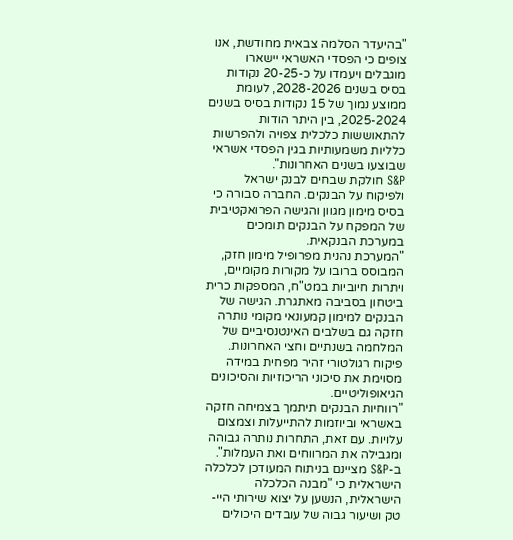"בהיעדר הסלמה צבאית מחודשת, אנו צופים כי הפסדי האשראי יישארו מוגבלים ויעמדו על כ-20-25 נקודות בסיס בשנים 2028-2026, לעומת ממוצע נמוך של 15 נקודות בסיס בשנים 2025-2024, בין היתר הודות להתאוששות כלכלית צפויה ולהפרשות כלליות משמעותיות בגין הפסדי אשראי שבוצעו בשנים האחרונות".
S&P חולקת שבחים לבנק ישראל ולפיקוח על הבנקים. החברה סבורה כי בסיס מימון מגוון והגישה הפרואקטיבית של המפקח על הבנקים תומכים במערכת הבנקאית.
"המערכת נהנית מפרופיל מימון חזק, המבוסס ברובו על מקורות מקומיים, ויתרות חיוביות במט"ח, המספקות כרית ביטחון בסביבה מאתגרת. הגישה של הבנקים למימון קמעונאי מקומי נותרה חזקה גם בשלבים האינטנסיביים של המלחמה בשנתיים וחצי האחרונות. פיקוח רגולטורי זהיר מפחית במידה מסוימת את סיכוני הריכוזיות והסיכונים הגיאופוליטיים.
"רווחיות הבנקים תיתמך בצמיחה חזקה באשראי וביוזמות להתייעלות וצמצום עלויות. עם זאת, התחרות נותרה גבוהה ומגבילה את המרווחים ואת העמלות".
ב-S&P מציינם בניתוח המעודכן לכלכלה הישראלית כי "מבנה הכלכלה הישראלית, הנשען על יצוא שירותי היי-טק ושיעור גבוה של עובדים היכולים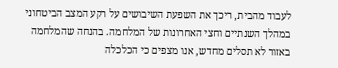לעבוד מהבית, ריכך את השפעת השיבושים על רקע המצב הביטחוני במהלך השנתיים וחצי האחרונות של המלחמה. בהנחה שהמלחמה באזור לא תסלים מחדש, אנו מצפים כי הכלכלה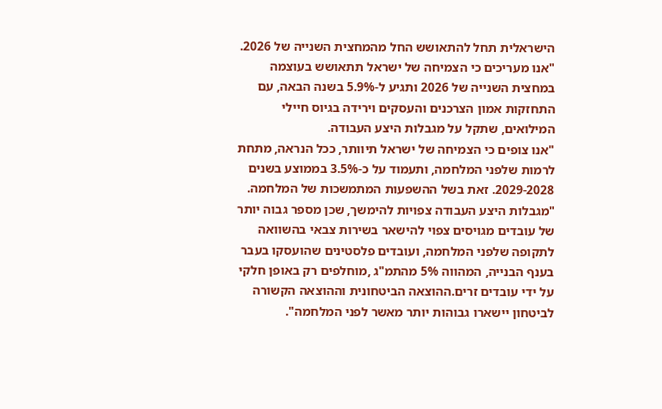הישראלית תחל להתאושש החל מהמחצית השנייה של 2026.
"אנו מעריכים כי הצמיחה של ישראל תתאושש בעוצמה במחצית השנייה של 2026 ותגיע ל-5.9% בשנה הבאה, עם התחזקות אמון הצרכנים והעסקים וירידה בגיוס חיילי המילואים, שתקל על מגבלות היצע העבודה.
"אנו צופים כי הצמיחה של ישראל תיוותר, ככל הנראה, מתחת לרמות שלפני המלחמה, ותעמוד על כ-3.5% בממוצע בשנים 2029-2028. זאת בשל ההשפעות המתמשכות של המלחמה.
"מגבלות היצע העבודה צפויות להימשך, שכן מספר גבוה יותר של עובדים מגויסים צפוי להישאר בשירות צבאי בהשוואה לתקופה שלפני המלחמה, ועובדים פלסטינים שהועסקו בעבר בענף הבנייה, המהווה 5% מהתמ"ג ,מוחלפים רק באופן חלקי על ידי עובדים זרים.ההוצאה הביטחונית וההוצאה הקשורה לביטחון יישארו גבוהות יותר מאשר לפני המלחמה".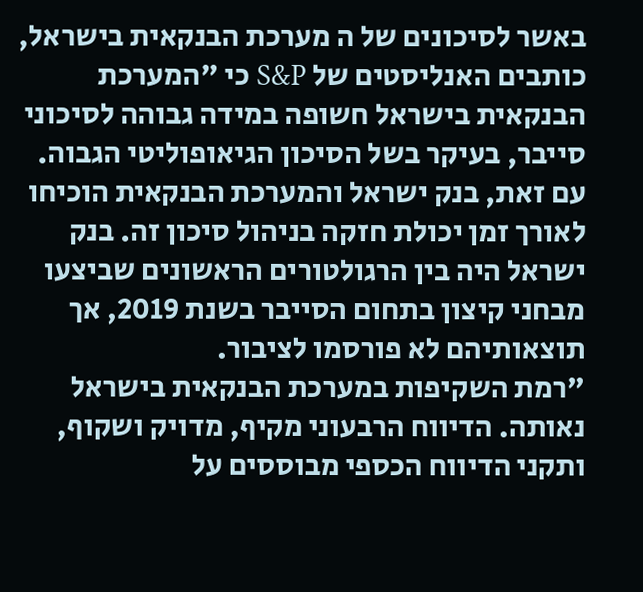באשר לסיכונים של ה מערכת הבנקאית בישראל, כותבים האנליסטים של S&P כי "המערכת הבנקאית בישראל חשופה במידה גבוהה לסיכוני סייבר, בעיקר בשל הסיכון הגיאופוליטי הגבוה. עם זאת, בנק ישראל והמערכת הבנקאית הוכיחו לאורך זמן יכולת חזקה בניהול סיכון זה. בנק ישראל היה בין הרגולטורים הראשונים שביצעו מבחני קיצון בתחום הסייבר בשנת 2019, אך תוצאותיהם לא פורסמו לציבור.
"רמת השקיפות במערכת הבנקאית בישראל נאותה. הדיווח הרבעוני מקיף, מדויק ושקוף, ותקני הדיווח הכספי מבוססים על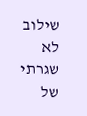שילוב לא שגרתי של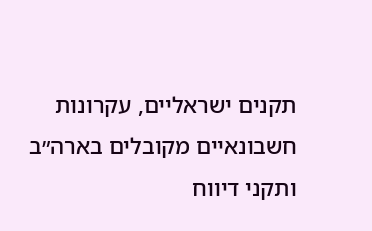תקנים ישראליים, עקרונות חשבונאיים מקובלים בארה״ב ותקני דיווח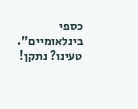כספי בינלאומיים".
טעינו? נתקן!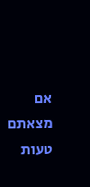אם מצאתם טעות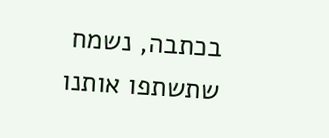בכתבה, נשמח שתשתפו אותנו